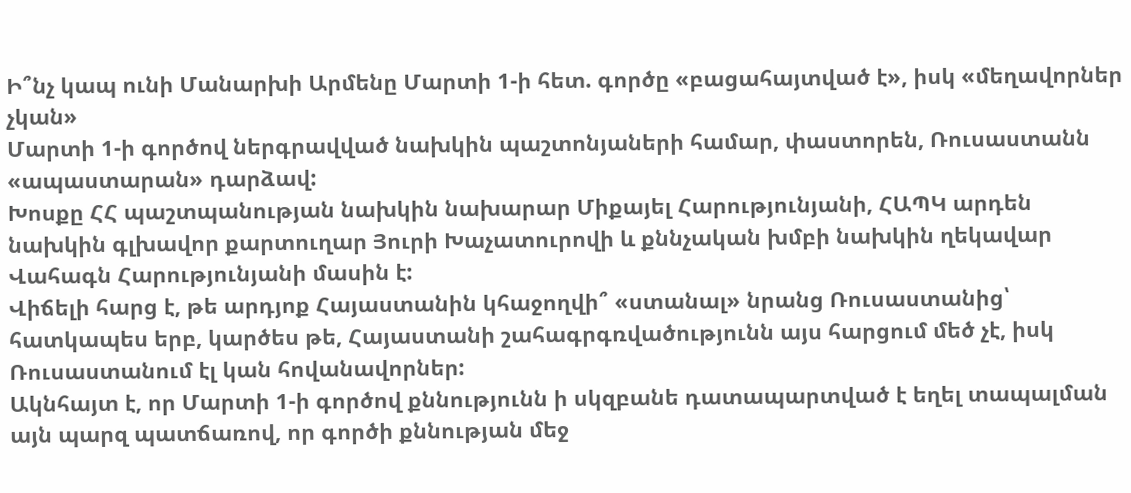Ի՞նչ կապ ունի Մանարխի Արմենը Մարտի 1-ի հետ. գործը «բացահայտված է», իսկ «մեղավորներ չկան»
Մարտի 1-ի գործով ներգրավված նախկին պաշտոնյաների համար, փաստորեն, Ռուսաստանն «ապաստարան» դարձավ:
Խոսքը ՀՀ պաշտպանության նախկին նախարար Միքայել Հարությունյանի, ՀԱՊԿ արդեն նախկին գլխավոր քարտուղար Յուրի Խաչատուրովի և քննչական խմբի նախկին ղեկավար Վահագն Հարությունյանի մասին է:
Վիճելի հարց է, թե արդյոք Հայաստանին կհաջողվի՞ «ստանալ» նրանց Ռուսաստանից՝ հատկապես երբ, կարծես թե, Հայաստանի շահագրգռվածությունն այս հարցում մեծ չէ, իսկ Ռուսաստանում էլ կան հովանավորներ:
Ակնհայտ է, որ Մարտի 1-ի գործով քննությունն ի սկզբանե դատապարտված է եղել տապալման այն պարզ պատճառով, որ գործի քննության մեջ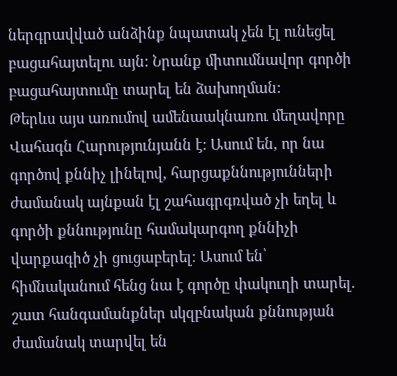ներգրավված անձինք նպատակ չեն էլ ունեցել բացահայտելու այն: Նրանք միտումնավոր գործի բացահայտումը տարել են ձախողման:
Թերևս այս առումով ամենաակնառու մեղավորը Վահագն Հարությունյանն է: Ասում են, որ նա գործով քննիչ լինելով, հարցաքննությունների ժամանակ այնքան էլ շահագրգռված չի եղել և գործի քննությունը համակարգող քննիչի վարքագիծ չի ցուցաբերել։ Ասում են՝ հիմնականում հենց նա է գործը փակուղի տարել. շատ հանգամանքներ սկզբնական քննության ժամանակ տարվել են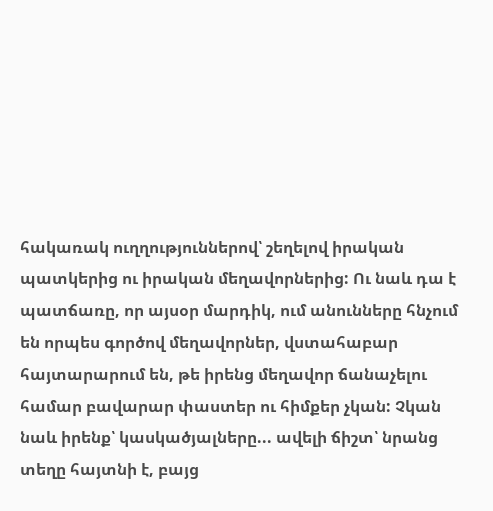հակառակ ուղղություններով՝ շեղելով իրական պատկերից ու իրական մեղավորներից: Ու նաև դա է պատճառը, որ այսօր մարդիկ, ում անունները հնչում են որպես գործով մեղավորներ, վստահաբար հայտարարում են, թե իրենց մեղավոր ճանաչելու համար բավարար փաստեր ու հիմքեր չկան: Չկան նաև իրենք՝ կասկածյալները... ավելի ճիշտ՝ նրանց տեղը հայտնի է, բայց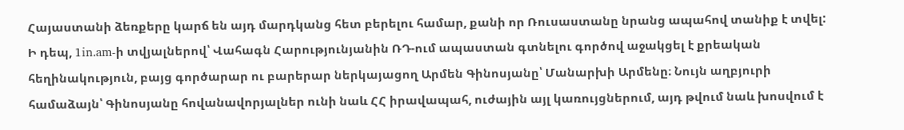Հայաստանի ձեռքերը կարճ են այդ մարդկանց հետ բերելու համար, քանի որ Ռուսաստանը նրանց ապահով տանիք է տվել:
Ի դեպ, 1in.am-ի տվյալներով՝ Վահագն Հարությունյանին ՌԴ-ում ապաստան գտնելու գործով աջակցել է քրեական հեղինակություն, բայց գործարար ու բարերար ներկայացող Արմեն Գինոսյանը՝ Մանարխի Արմենը։ Նույն աղբյուրի համաձայն՝ Գինոսյանը հովանավորյալներ ունի նաև ՀՀ իրավապահ, ուժային այլ կառույցներում, այդ թվում նաև խոսվում է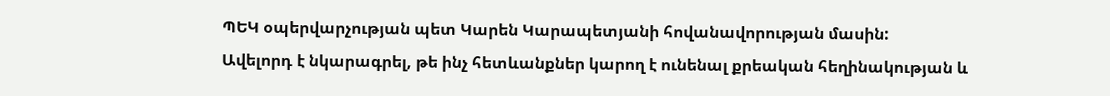ՊԵԿ օպերվարչության պետ Կարեն Կարապետյանի հովանավորության մասին:
Ավելորդ է նկարագրել, թե ինչ հետևանքներ կարող է ունենալ քրեական հեղինակության և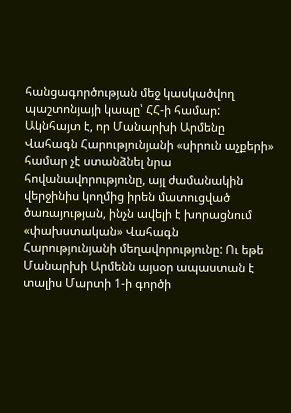հանցագործության մեջ կասկածվող պաշտոնյայի կապը՝ ՀՀ-ի համար: Ակնհայտ է, որ Մանարխի Արմենը Վահագն Հարությունյանի «սիրուն աչքերի» համար չէ ստանձնել նրա հովանավորությունը, այլ ժամանակին վերջինիս կողմից իրեն մատուցված ծառայության, ինչն ավելի է խորացնում «փախստական» Վահագն Հարությունյանի մեղավորությունը: Ու եթե Մանարխի Արմենն այսօր ապաստան է տալիս Մարտի 1-ի գործի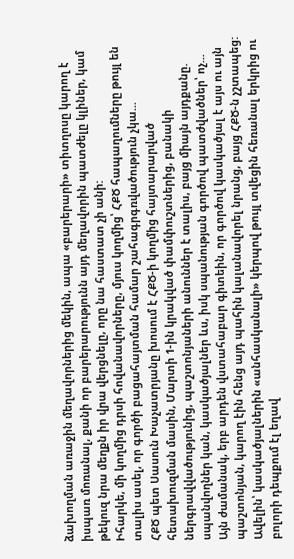ձախողման առաջին մեղավորներից մեկին, ապա «բարերարի» տիտղոսը կարող է իսպառ մոռանալ, քանի որ բարերարությունն այդ մեղավորին պատժելը կլիներ, կամ թեկուզ նրա մեղքն իր վրա վերցնելը, որը նա հաստատ չի անի:
Իհարկե, մի կողմից դրսի հովանավորները, մյուս կողմից՝ ՀՔԾ հապաղումները թույլ են տալիս ասել, որ գործի բացահայտման համար շահագրգռվածություն չկա...
ՀՔԾ պետ Սասուն Խաչատրյանը խոսում է ՀՔԾ-ի կողմից հայտարարված հետախուզման մասին, Մարտի 1-ին կրակված փամփուշտներից, բանակի ներգրավվածությունից, պաշտոնյաների անուններ է տալիս, բայց միայն այդքանը. սպանվողներ կան, կասկածյալներ ևս, իսկ սպանության գործով պատժվածներ՝ ոչ...
Այն ժամանակ, երբ արդեն վստահաբար գիտեին, որ գործով կասկածյալ է այս ու այն պաշտոնյան, կարող էին հենց այդ պահին կալանավորել նրանց, բայց ՀՔԾ-ն չշտապեց: Ավելին՝ կասկածյալներին «անհասկանալի» կերպով թույլ տվեցին հեռանալ երկրից ու բոլորի դեպքում էլ եղավ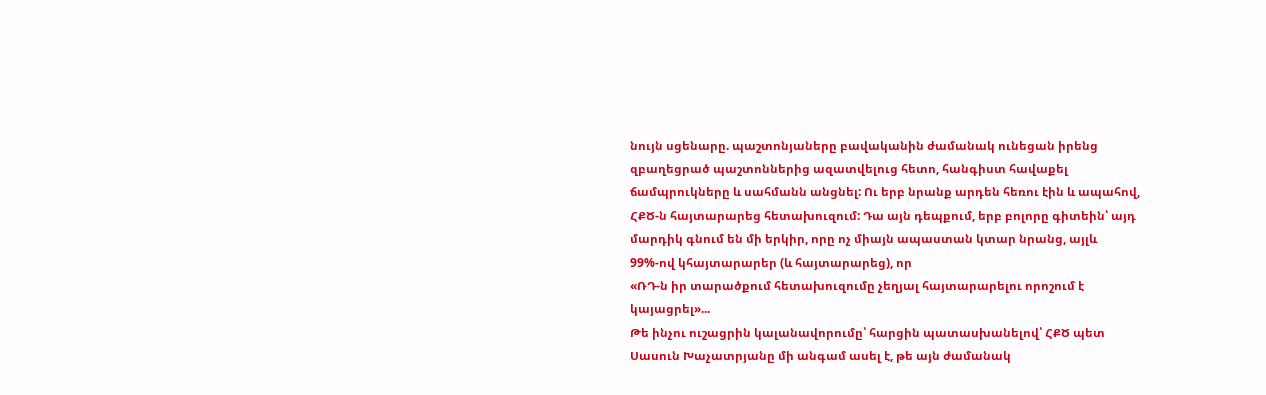նույն սցենարը. պաշտոնյաները բավականին ժամանակ ունեցան իրենց զբաղեցրած պաշտոններից ազատվելուց հետո, հանգիստ հավաքել ճամպրուկները և սահմանն անցնել: Ու երբ նրանք արդեն հեռու էին և ապահով, ՀՔԾ-ն հայտարարեց հետախուզում: Դա այն դեպքում, երբ բոլորը գիտեին՝ այդ մարդիկ գնում են մի երկիր, որը ոչ միայն ապաստան կտար նրանց, այլև 99%-ով կհայտարարեր (և հայտարարեց), որ
«ՌԴ-ն իր տարածքում հետախուզումը չեղյալ հայտարարելու որոշում է կայացրել»...
Թե ինչու ուշացրին կալանավորումը՝ հարցին պատասխանելով՝ ՀՔԾ պետ Սասուն Խաչատրյանը մի անգամ ասել է, թե այն ժամանակ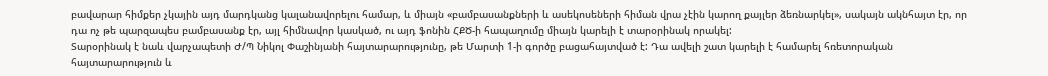բավարար հիմքեր չկային այդ մարդկանց կալանավորելու համար, և միայն «բամբասանքների և ասեկոսեների հիման վրա չէին կարող քայլեր ձեռնարկել», սակայն ակնհայտ էր, որ դա ոչ թե պարզապես բամբասանք էր, այլ հիմնավոր կասկած, ու այդ ֆոնին ՀՔԾ-ի հապաղումը միայն կարելի է տարօրինակ որակել:
Տարօրինակ է նաև վարչապետի Ժ/Պ Նիկոլ Փաշինյանի հայտարարությունը, թե Մարտի 1-ի գործը բացահայտված է: Դա ավելի շատ կարելի է համարել հռետորական հայտարարություն և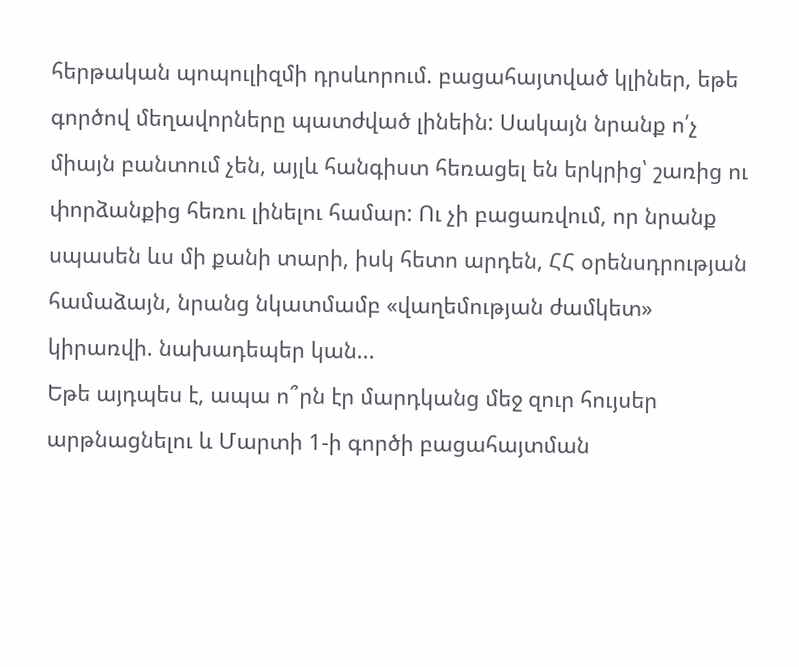հերթական պոպուլիզմի դրսևորում. բացահայտված կլիներ, եթե գործով մեղավորները պատժված լինեին: Սակայն նրանք ո՛չ միայն բանտում չեն, այլև հանգիստ հեռացել են երկրից՝ շառից ու փորձանքից հեռու լինելու համար: Ու չի բացառվում, որ նրանք սպասեն ևս մի քանի տարի, իսկ հետո արդեն, ՀՀ օրենսդրության համաձայն, նրանց նկատմամբ «վաղեմության ժամկետ» կիրառվի. նախադեպեր կան...
Եթե այդպես է, ապա ո՞րն էր մարդկանց մեջ զուր հույսեր արթնացնելու և Մարտի 1-ի գործի բացահայտման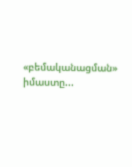«բեմականացման» իմաստը...